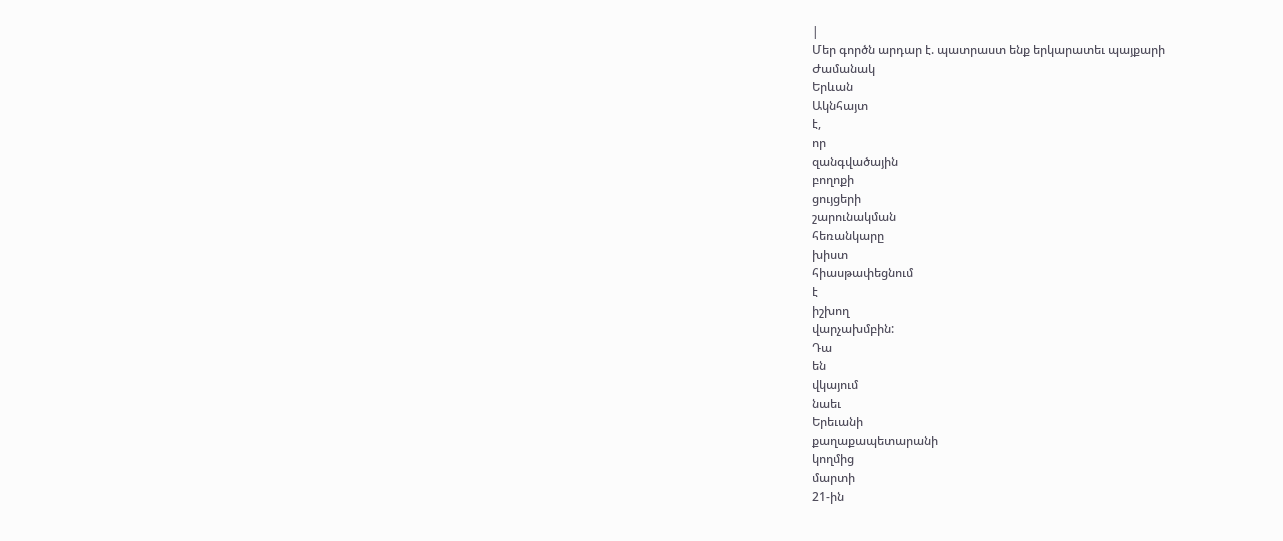|
Մեր գործն արդար է. պատրաստ ենք երկարատեւ պայքարի
Ժամանակ
Երևան
Ակնհայտ
է,
որ
զանգվածային
բողոքի
ցույցերի
շարունակման
հեռանկարը
խիստ
հիասթափեցնում
է
իշխող
վարչախմբին:
Դա
են
վկայում
նաեւ
Երեւանի
քաղաքապետարանի
կողմից
մարտի
21-ին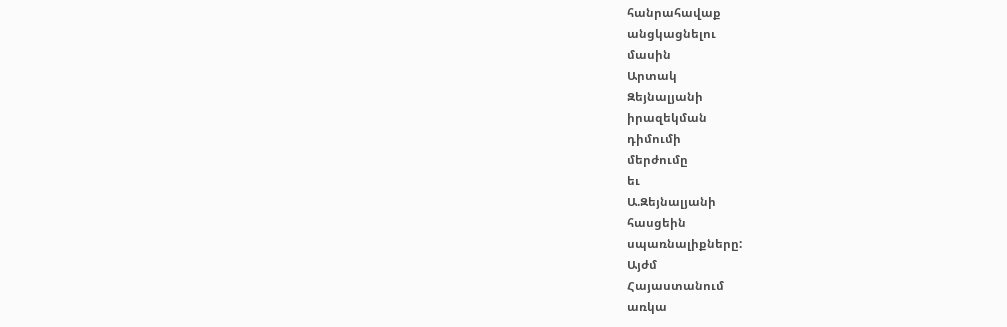հանրահավաք
անցկացնելու
մասին
Արտակ
Զեյնալյանի
իրազեկման
դիմումի
մերժումը
եւ
Ա.Զեյնալյանի
հասցեին
սպառնալիքները:
Այժմ
Հայաստանում
առկա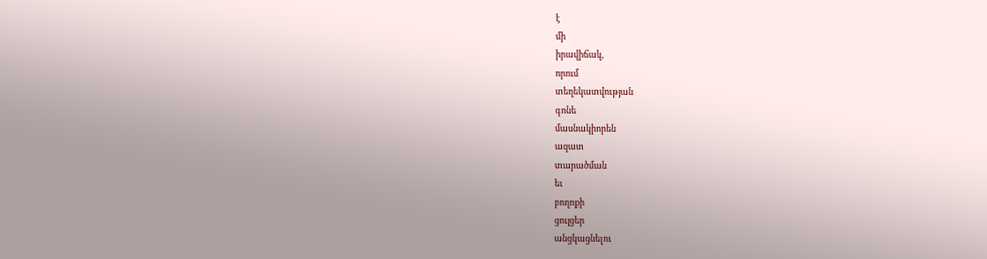է
մի
իրավիճակ,
որում
տեղեկատվության
գոնե
մասնակիորեն
ազատ
տարածման
եւ
բողոքի
ցույցեր
անցկացնելու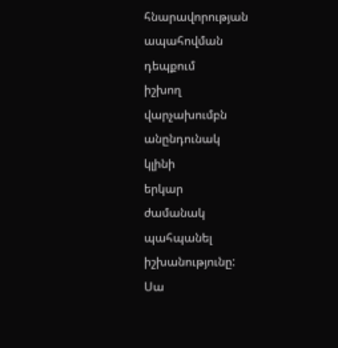հնարավորության
ապահովման
դեպքում
իշխող
վարչախումբն
անընդունակ
կլինի
երկար
ժամանակ
պահպանել
իշխանությունը:
Սա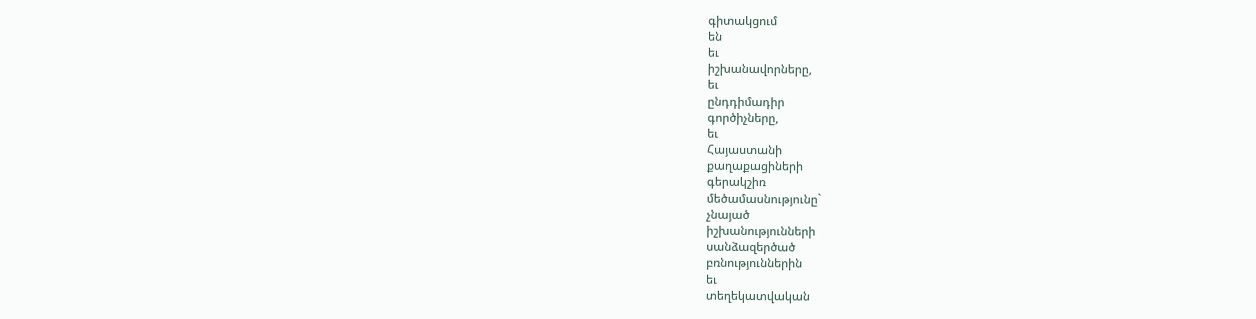գիտակցում
են
եւ
իշխանավորները,
եւ
ընդդիմադիր
գործիչները,
եւ
Հայաստանի
քաղաքացիների
գերակշիռ
մեծամասնությունը`
չնայած
իշխանությունների
սանձազերծած
բռնություններին
եւ
տեղեկատվական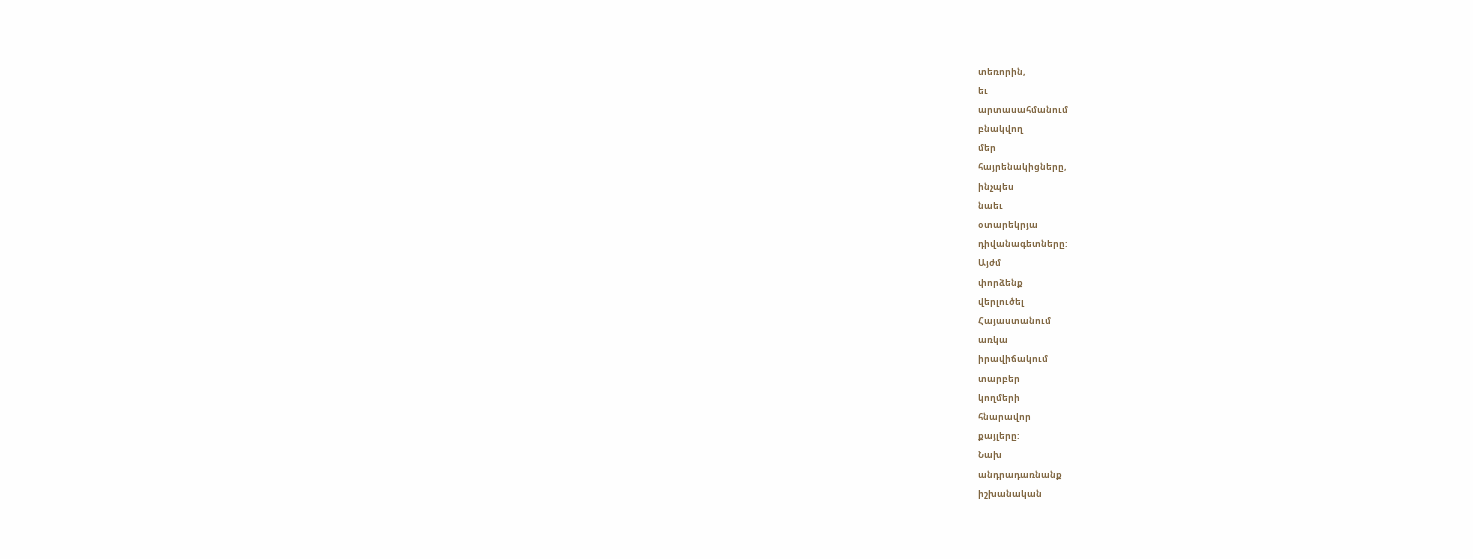տեռորին,
եւ
արտասահմանում
բնակվող
մեր
հայրենակիցները,
ինչպես
նաեւ
օտարեկրյա
դիվանագետները:
Այժմ
փորձենք
վերլուծել
Հայաստանում
առկա
իրավիճակում
տարբեր
կողմերի
հնարավոր
քայլերը:
Նախ
անդրադառնանք
իշխանական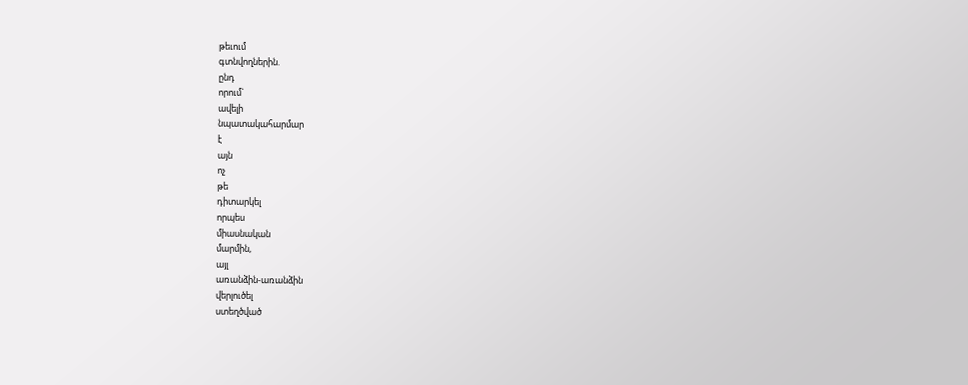թեւում
գտնվողներին.
ընդ
որում`
ավելի
նպատակահարմար
է
այն
ոչ
թե
դիտարկել
որպես
միասնական
մարմին,
այլ
առանձին-առանձին
վերլուծել
ստեղծված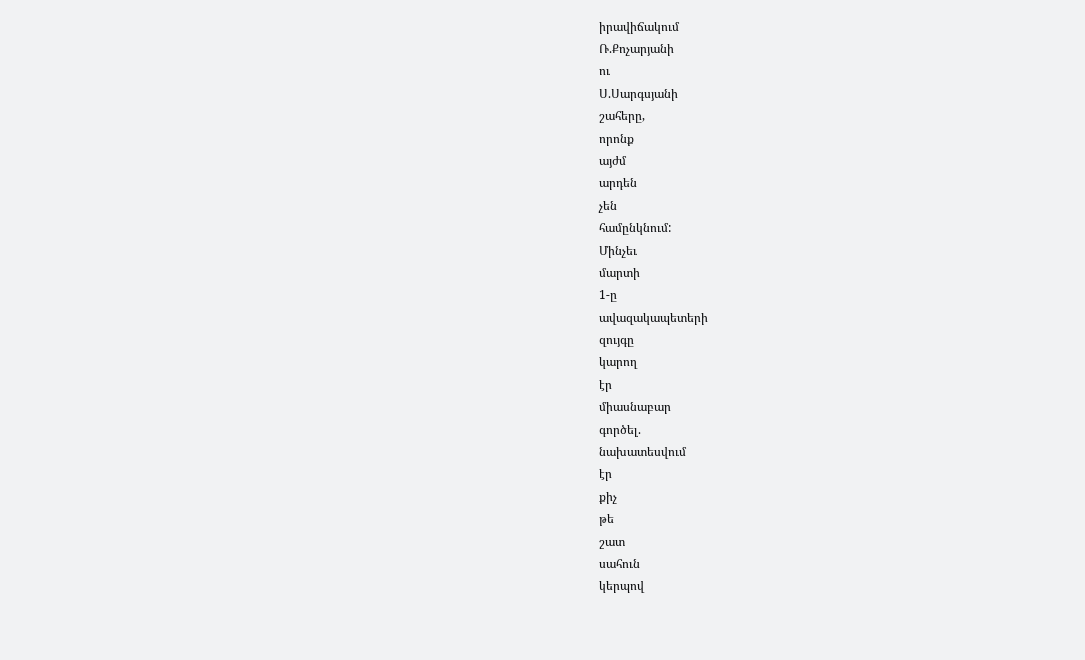իրավիճակում
Ռ.Քոչարյանի
ու
Ս.Սարգսյանի
շահերը,
որոնք
այժմ
արդեն
չեն
համընկնում:
Մինչեւ
մարտի
1-ը
ավազակապետերի
զույգը
կարող
էր
միասնաբար
գործել.
նախատեսվում
էր
քիչ
թե
շատ
սահուն
կերպով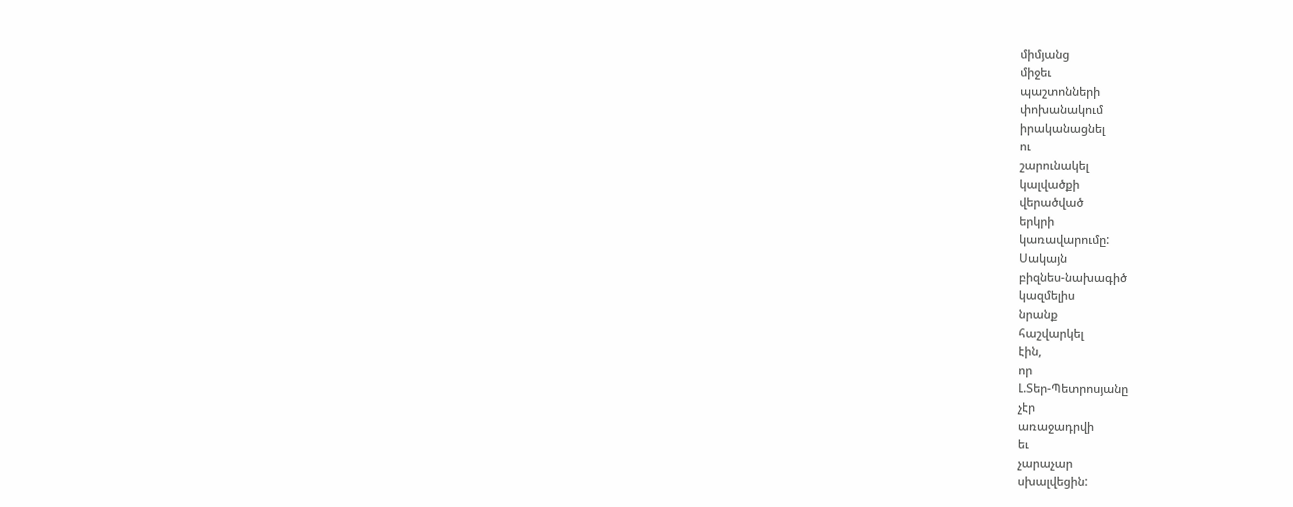միմյանց
միջեւ
պաշտոնների
փոխանակում
իրականացնել
ու
շարունակել
կալվածքի
վերածված
երկրի
կառավարումը:
Սակայն
բիզնես-նախագիծ
կազմելիս
նրանք
հաշվարկել
էին,
որ
Լ.Տեր-Պետրոսյանը
չէր
առաջադրվի
եւ
չարաչար
սխալվեցին: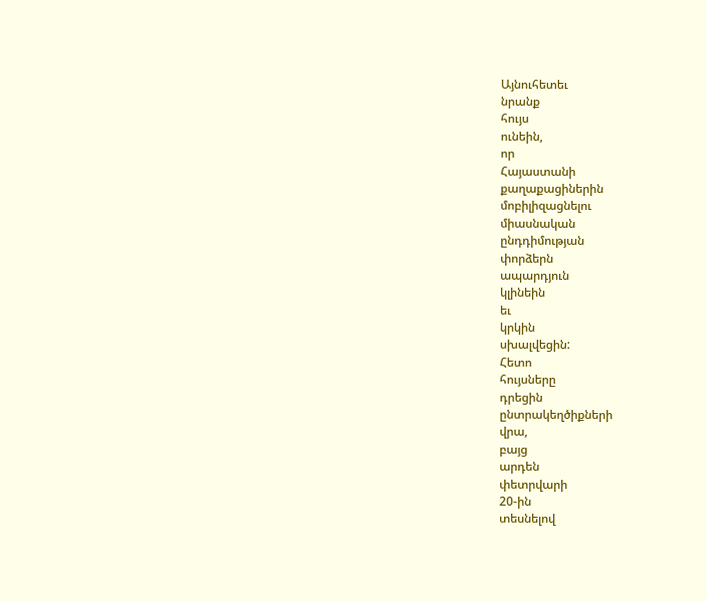Այնուհետեւ
նրանք
հույս
ունեին,
որ
Հայաստանի
քաղաքացիներին
մոբիլիզացնելու
միասնական
ընդդիմության
փորձերն
ապարդյուն
կլինեին
եւ
կրկին
սխալվեցին:
Հետո
հույսները
դրեցին
ընտրակեղծիքների
վրա,
բայց
արդեն
փետրվարի
20-ին
տեսնելով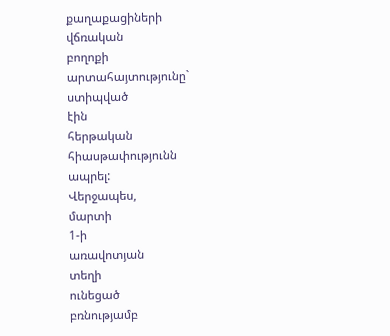քաղաքացիների
վճռական
բողոքի
արտահայտությունը`
ստիպված
էին
հերթական
հիասթափությունն
ապրել:
Վերջապես,
մարտի
1-ի
առավոտյան
տեղի
ունեցած
բռնությամբ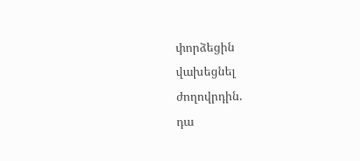փորձեցին
վախեցնել
ժողովրդին.
դա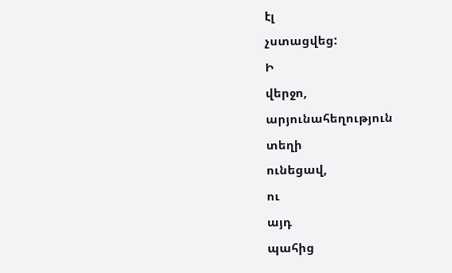էլ
չստացվեց:
Ի
վերջո,
արյունահեղություն
տեղի
ունեցավ,
ու
այդ
պահից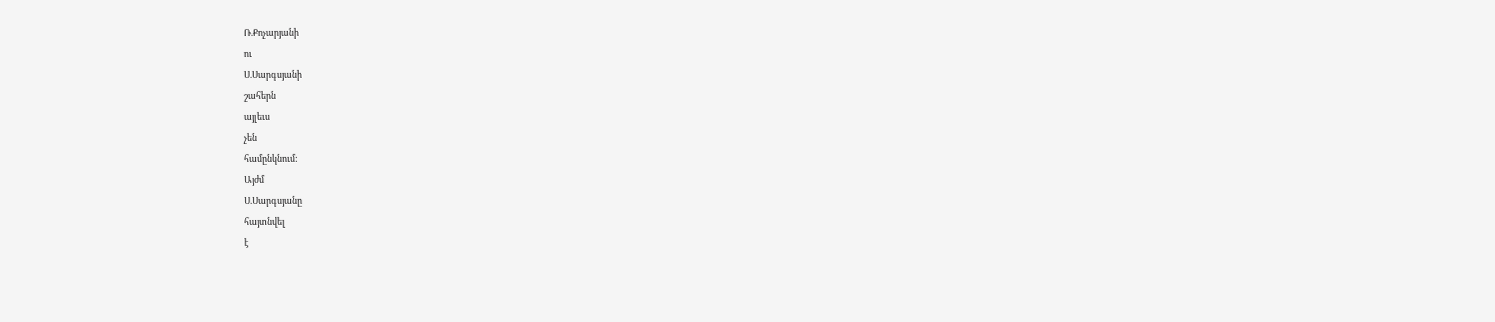Ռ.Քոչարյանի
ու
Ս.Սարգսյանի
շահերն
այլեւս
չեն
համընկնում:
Այժմ
Ս.Սարգսյանը
հայտնվել
է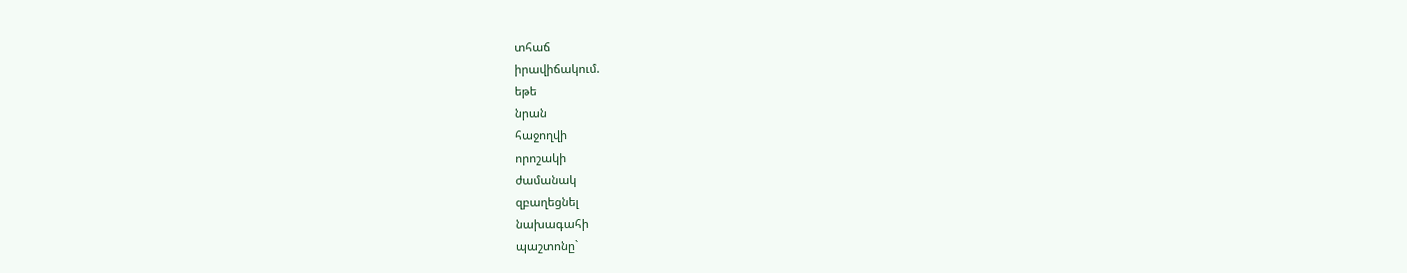տհաճ
իրավիճակում.
եթե
նրան
հաջողվի
որոշակի
ժամանակ
զբաղեցնել
նախագահի
պաշտոնը`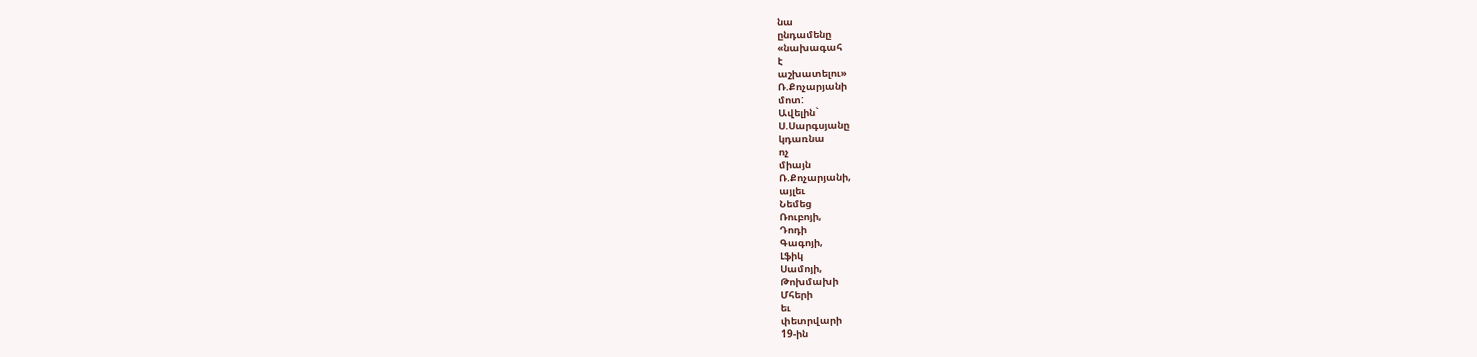նա
ընդամենը
«նախագահ
է
աշխատելու»
Ռ.Քոչարյանի
մոտ:
Ավելին`
Ս.Սարգսյանը
կդառնա
ոչ
միայն
Ռ.Քոչարյանի,
այլեւ
Նեմեց
Ռուբոյի,
Դոդի
Գագոյի,
Լֆիկ
Սամոյի,
Թոխմախի
Մհերի
եւ
փետրվարի
19-ին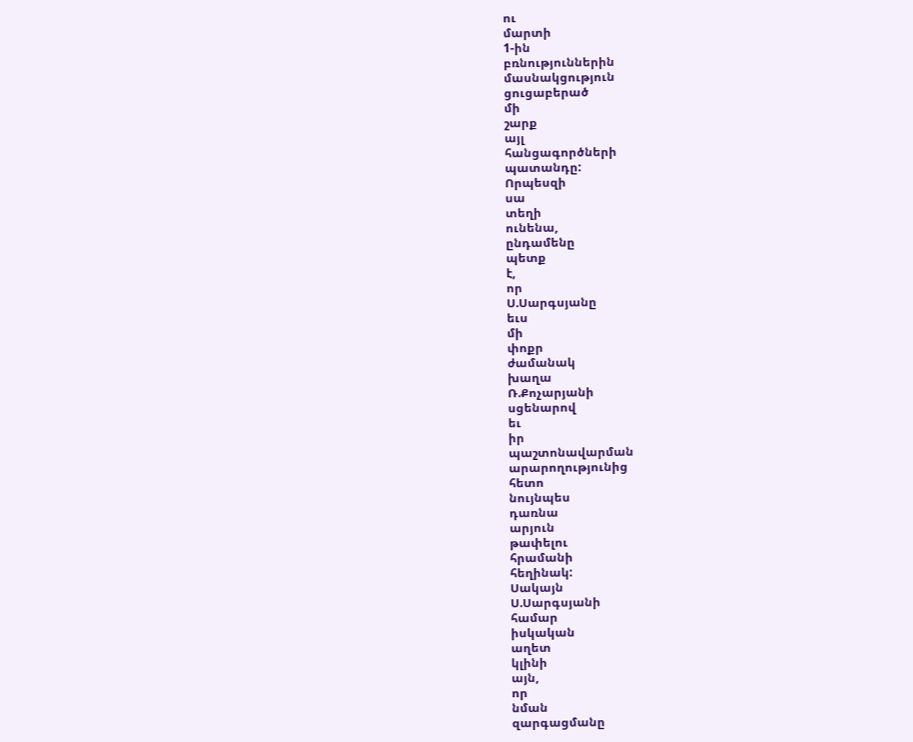ու
մարտի
1-ին
բռնություններին
մասնակցություն
ցուցաբերած
մի
շարք
այլ
հանցագործների
պատանդը:
Որպեսզի
սա
տեղի
ունենա,
ընդամենը
պետք
է,
որ
Ս.Սարգսյանը
եւս
մի
փոքր
ժամանակ
խաղա
Ռ.Քոչարյանի
սցենարով
եւ
իր
պաշտոնավարման
արարողությունից
հետո
նույնպես
դառնա
արյուն
թափելու
հրամանի
հեղինակ:
Սակայն
Ս.Սարգսյանի
համար
իսկական
աղետ
կլինի
այն,
որ
նման
զարգացմանը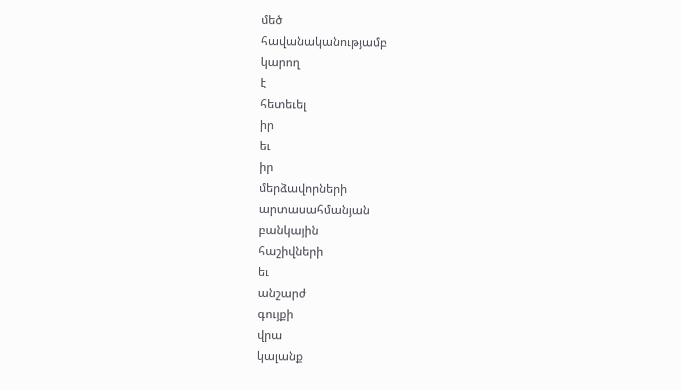մեծ
հավանականությամբ
կարող
է
հետեւել
իր
եւ
իր
մերձավորների
արտասահմանյան
բանկային
հաշիվների
եւ
անշարժ
գույքի
վրա
կալանք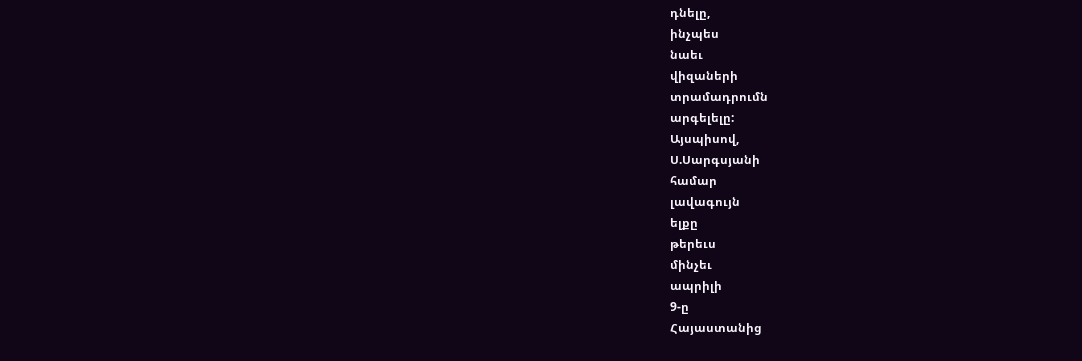դնելը,
ինչպես
նաեւ
վիզաների
տրամադրումն
արգելելը:
Այսպիսով,
Ս.Սարգսյանի
համար
լավագույն
ելքը
թերեւս
մինչեւ
ապրիլի
9-ը
Հայաստանից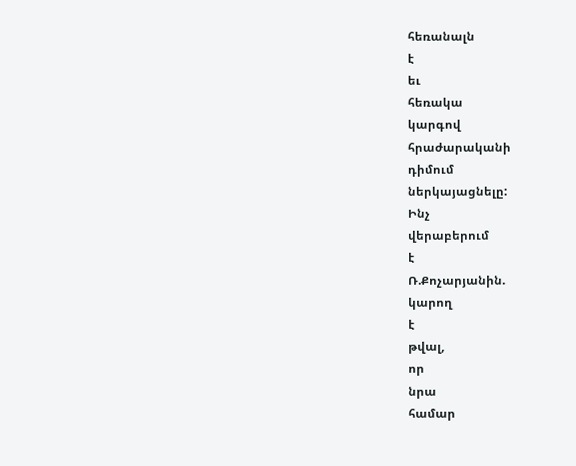հեռանալն
է
եւ
հեռակա
կարգով
հրաժարականի
դիմում
ներկայացնելը:
Ինչ
վերաբերում
է
Ռ.Քոչարյանին.
կարող
է
թվալ,
որ
նրա
համար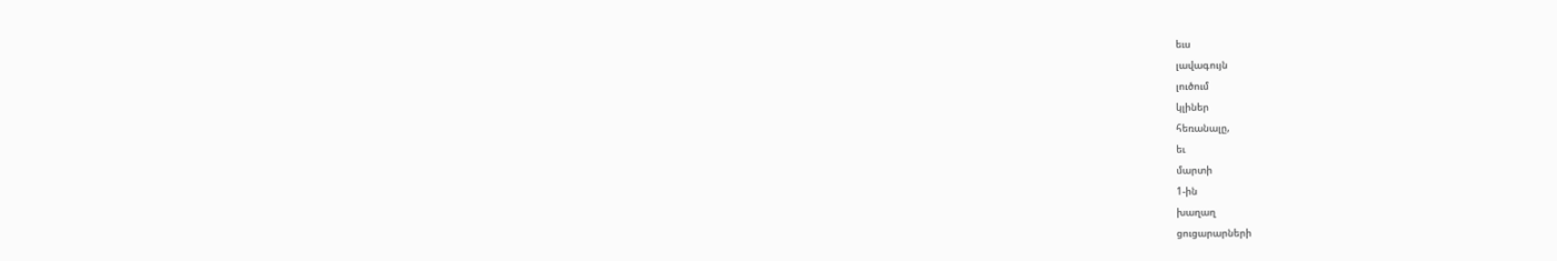եւս
լավագույն
լուծում
կլիներ
հեռանալը,
եւ
մարտի
1-ին
խաղաղ
ցուցարարների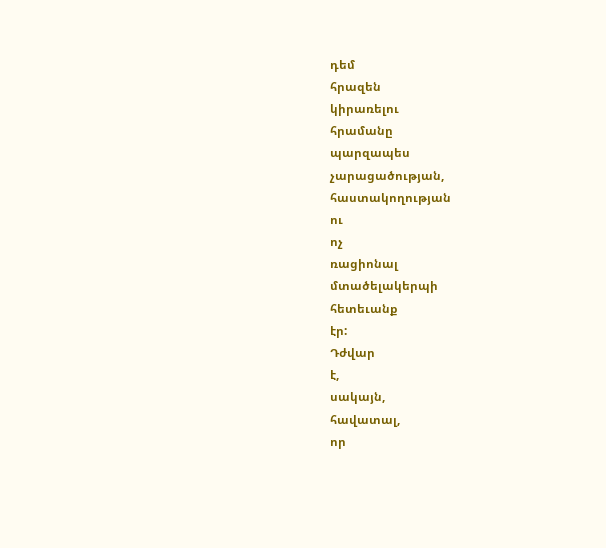դեմ
հրազեն
կիրառելու
հրամանը
պարզապես
չարացածության,
հաստակողության
ու
ոչ
ռացիոնալ
մտածելակերպի
հետեւանք
էր:
Դժվար
է,
սակայն,
հավատալ,
որ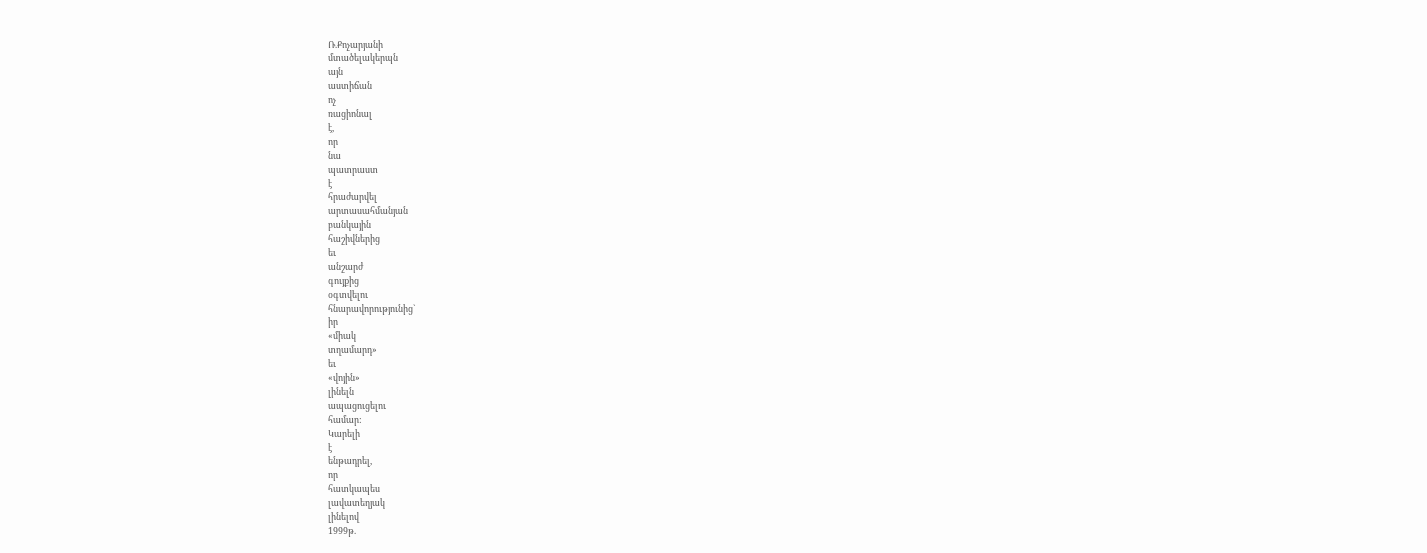Ռ.Քոչարյանի
մտածելակերպն
այն
աստիճան
ոչ
ռացիոնալ
է,
որ
նա
պատրաստ
է
հրաժարվել
արտասահմանյան
բանկային
հաշիվներից
եւ
անշարժ
գույքից
օգտվելու
հնարավորությունից`
իր
«միակ
տղամարդ»
եւ
«վոյին»
լինելն
ապացուցելու
համար:
Կարելի
է
ենթադրել,
որ
հատկապես
լավատեղյակ
լինելով
1999թ.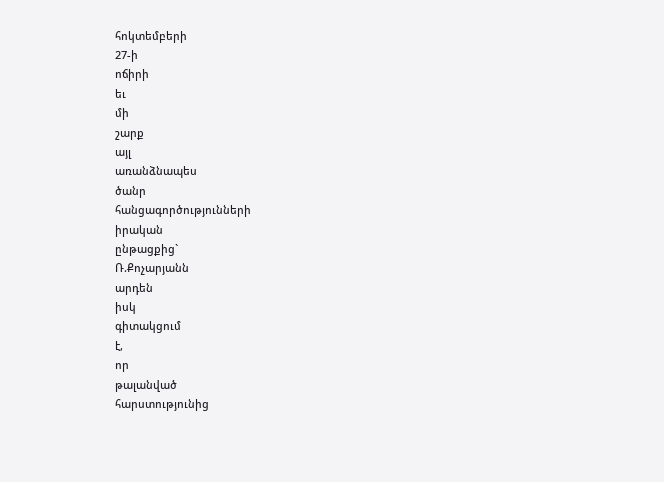հոկտեմբերի
27-ի
ոճիրի
եւ
մի
շարք
այլ
առանձնապես
ծանր
հանցագործությունների
իրական
ընթացքից`
Ռ.Քոչարյանն
արդեն
իսկ
գիտակցում
է,
որ
թալանված
հարստությունից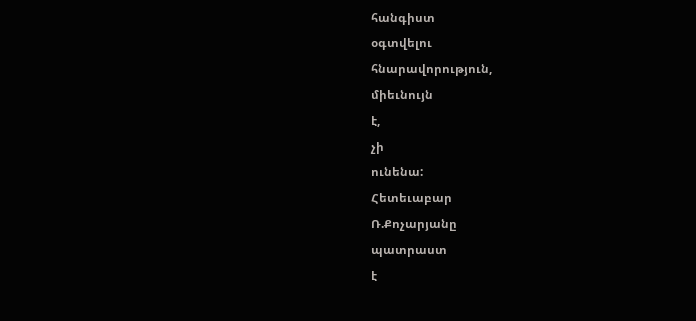հանգիստ
օգտվելու
հնարավորություն,
միեւնույն
է,
չի
ունենա:
Հետեւաբար
Ռ.Քոչարյանը
պատրաստ
է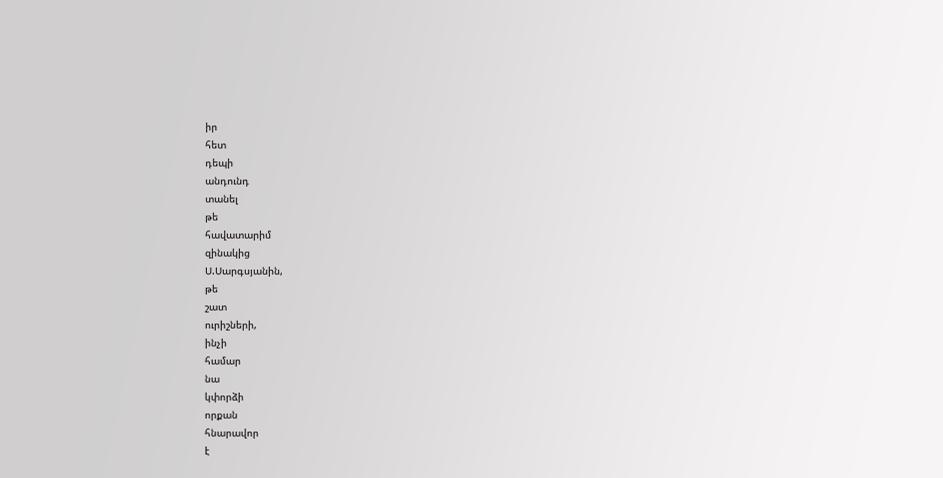իր
հետ
դեպի
անդունդ
տանել
թե
հավատարիմ
զինակից
Ս.Սարգսյանին,
թե
շատ
ուրիշների,
ինչի
համար
նա
կփորձի
որքան
հնարավոր
է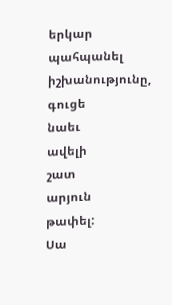երկար
պահպանել
իշխանությունը,
գուցե
նաեւ
ավելի
շատ
արյուն
թափել:
Սա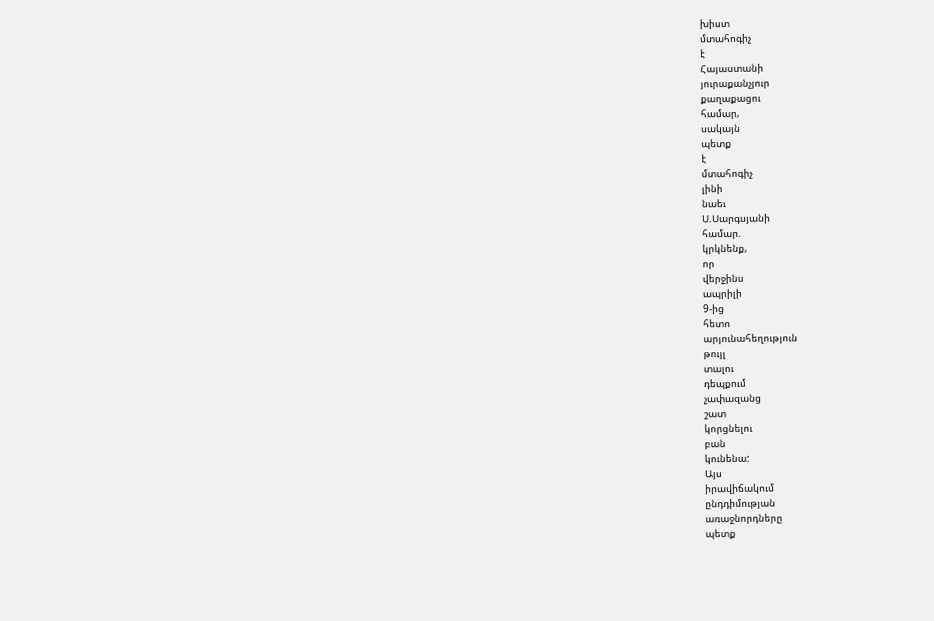խիստ
մտահոգիչ
է
Հայաստանի
յուրաքանչյուր
քաղաքացու
համար,
սակայն
պետք
է
մտահոգիչ
լինի
նաեւ
Ս.Սարգսյանի
համար.
կրկնենք,
որ
վերջինս
ապրիլի
9-ից
հետո
արյունահեղություն
թույլ
տալու
դեպքում
չափազանց
շատ
կորցնելու
բան
կունենա:
Այս
իրավիճակում
ընդդիմության
առաջնորդները
պետք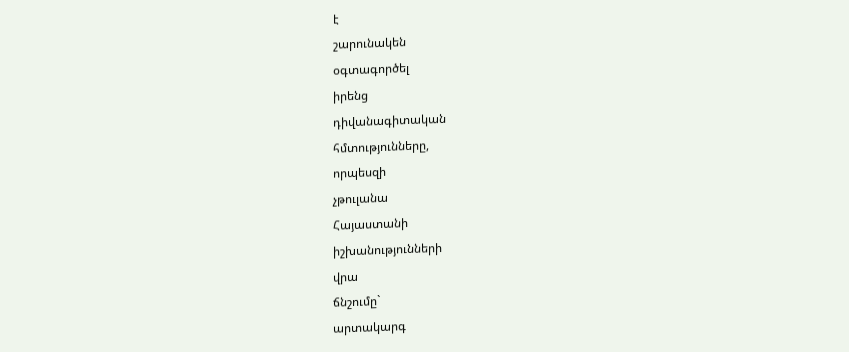է
շարունակեն
օգտագործել
իրենց
դիվանագիտական
հմտությունները,
որպեսզի
չթուլանա
Հայաստանի
իշխանությունների
վրա
ճնշումը`
արտակարգ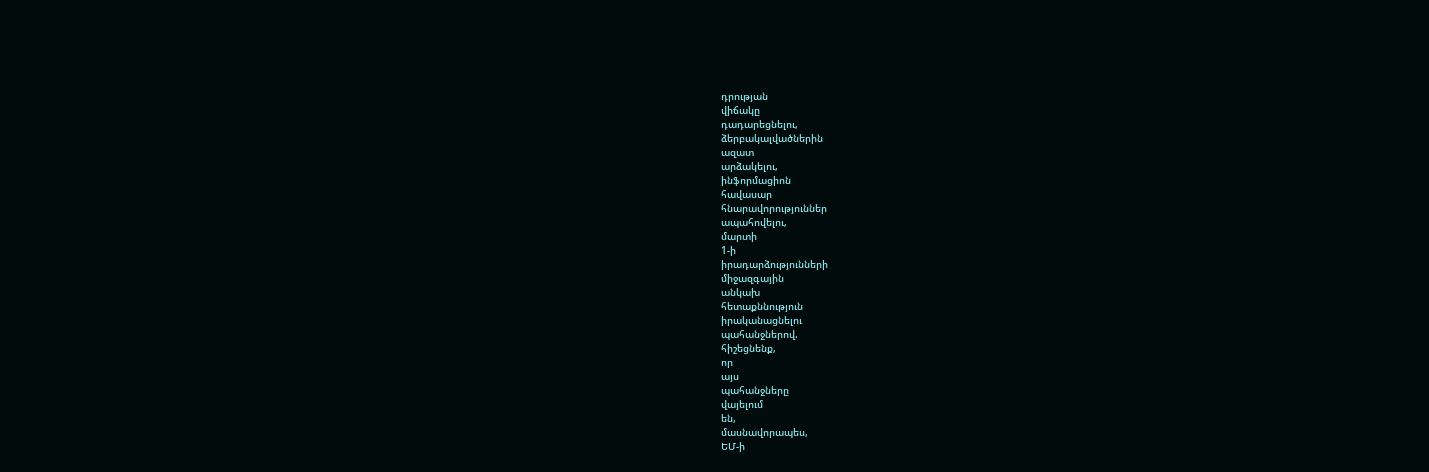դրության
վիճակը
դադարեցնելու,
ձերբակալվածներին
ազատ
արձակելու,
ինֆորմացիոն
հավասար
հնարավորություններ
ապահովելու,
մարտի
1-ի
իրադարձությունների
միջազգային
անկախ
հետաքննություն
իրականացնելու
պահանջներով.
հիշեցնենք,
որ
այս
պահանջները
վայելում
են,
մասնավորապես,
ԵՄ-ի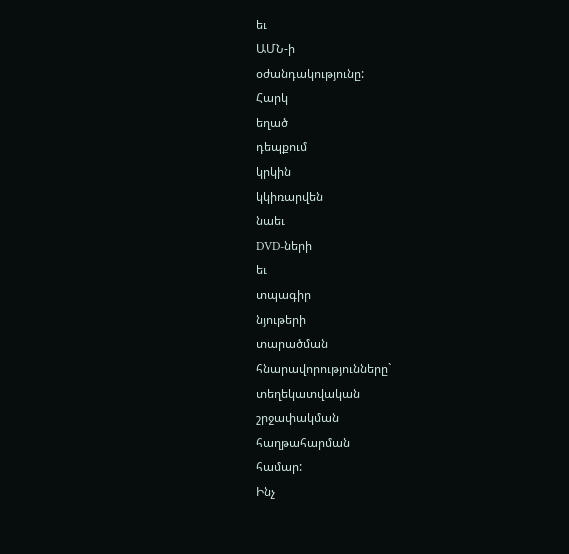եւ
ԱՄՆ-ի
օժանդակությունը:
Հարկ
եղած
դեպքում
կրկին
կկիռարվեն
նաեւ
DVD-ների
եւ
տպագիր
նյութերի
տարածման
հնարավորությունները`
տեղեկատվական
շրջափակման
հաղթահարման
համար:
Ինչ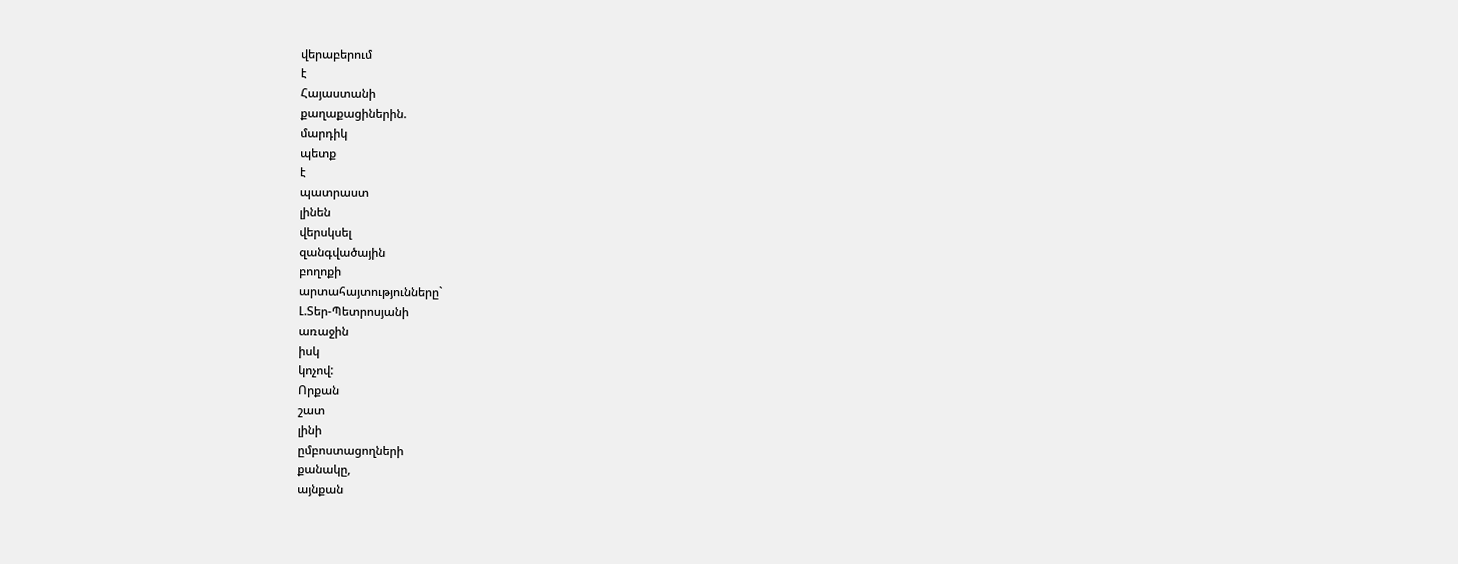վերաբերում
է
Հայաստանի
քաղաքացիներին.
մարդիկ
պետք
է
պատրաստ
լինեն
վերսկսել
զանգվածային
բողոքի
արտահայտությունները`
Լ.Տեր-Պետրոսյանի
առաջին
իսկ
կոչով:
Որքան
շատ
լինի
ըմբոստացողների
քանակը,
այնքան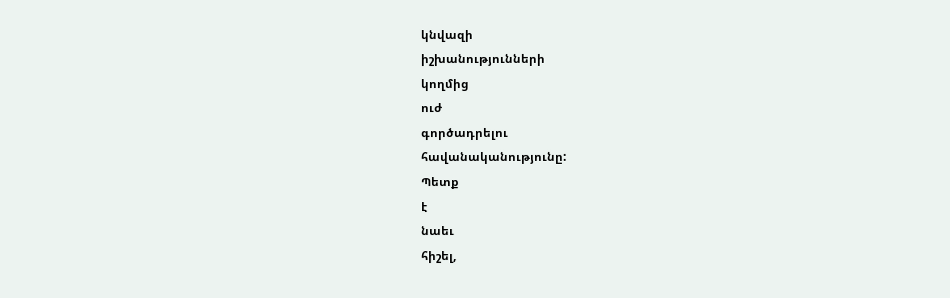կնվազի
իշխանությունների
կողմից
ուժ
գործադրելու
հավանականությունը:
Պետք
է
նաեւ
հիշել,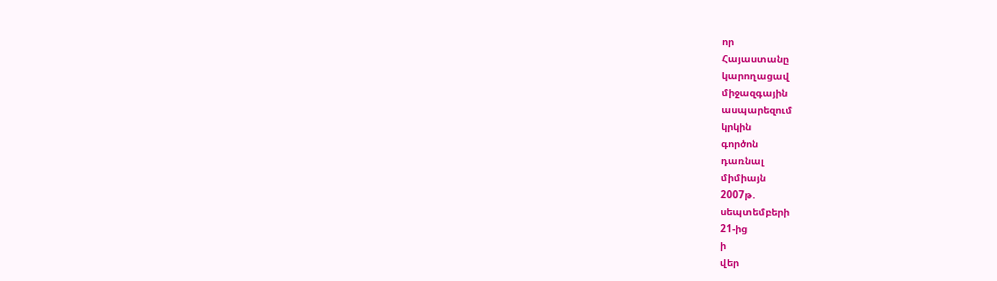որ
Հայաստանը
կարողացավ
միջազգային
ասպարեզում
կրկին
գործոն
դառնալ
միմիայն
2007թ.
սեպտեմբերի
21-ից
ի
վեր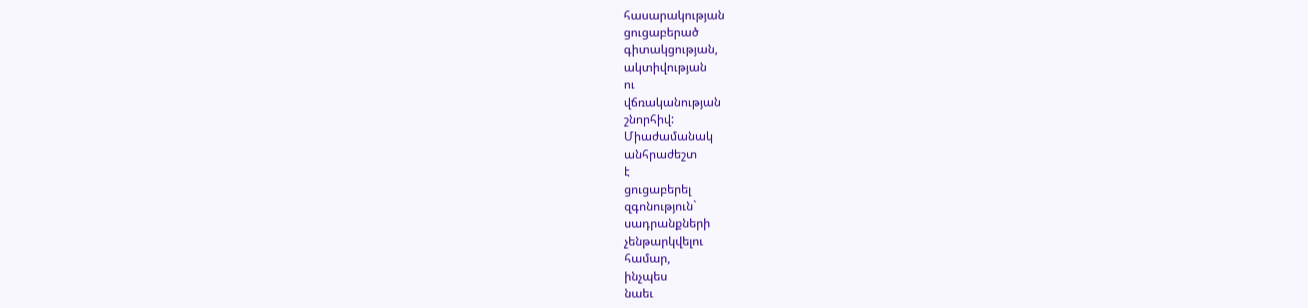հասարակության
ցուցաբերած
գիտակցության,
ակտիվության
ու
վճռականության
շնորհիվ:
Միաժամանակ
անհրաժեշտ
է
ցուցաբերել
զգոնություն`
սադրանքների
չենթարկվելու
համար,
ինչպես
նաեւ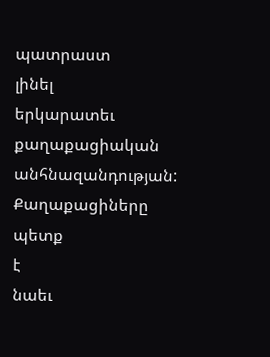պատրաստ
լինել
երկարատեւ
քաղաքացիական
անհնազանդության:
Քաղաքացիները
պետք
է
նաեւ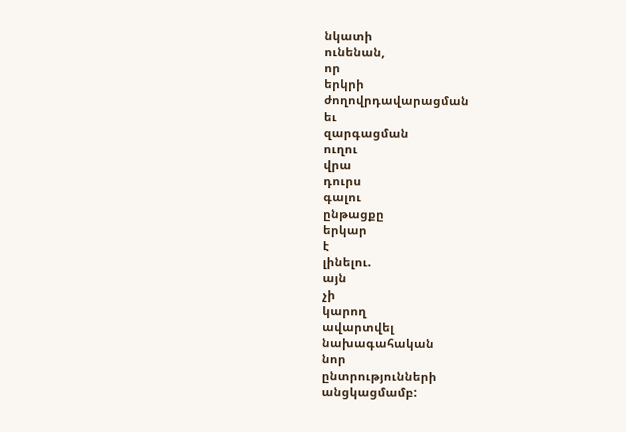նկատի
ունենան,
որ
երկրի
ժողովրդավարացման
եւ
զարգացման
ուղու
վրա
դուրս
գալու
ընթացքը
երկար
է
լինելու.
այն
չի
կարող
ավարտվել
նախագահական
նոր
ընտրությունների
անցկացմամբ: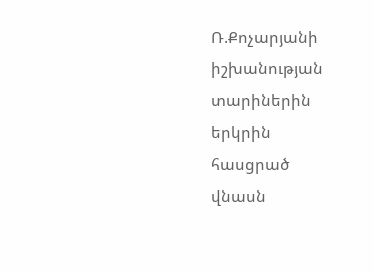Ռ.Քոչարյանի
իշխանության
տարիներին
երկրին
հասցրած
վնասն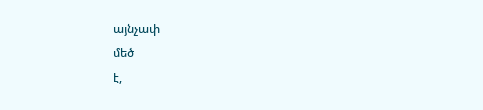այնչափ
մեծ
է,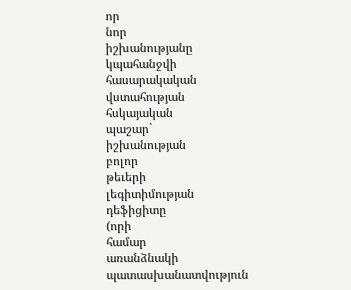որ
նոր
իշխանությանը
կպահանջվի
հասարակական
վստահության
հսկայական
պաշար`
իշխանության
բոլոր
թեւերի
լեգիտիմության
դեֆիցիտը
(որի
համար
առանձնակի
պատասխանատվություն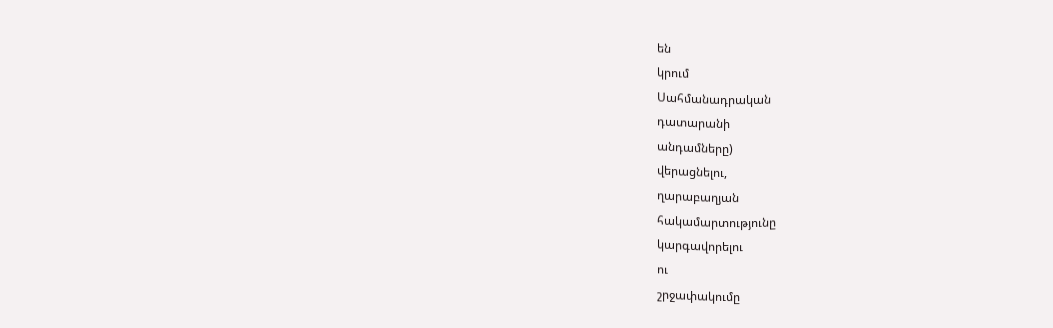են
կրում
Սահմանադրական
դատարանի
անդամները)
վերացնելու,
ղարաբաղյան
հակամարտությունը
կարգավորելու
ու
շրջափակումը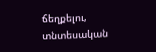ճեղքելու,
տնտեսական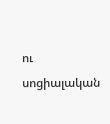ու
սոցիալական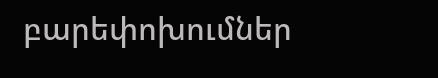բարեփոխումներ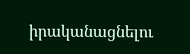իրականացնելու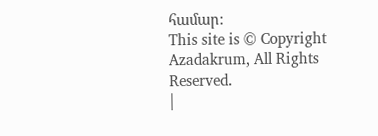համար:
This site is © Copyright Azadakrum, All Rights Reserved.
|